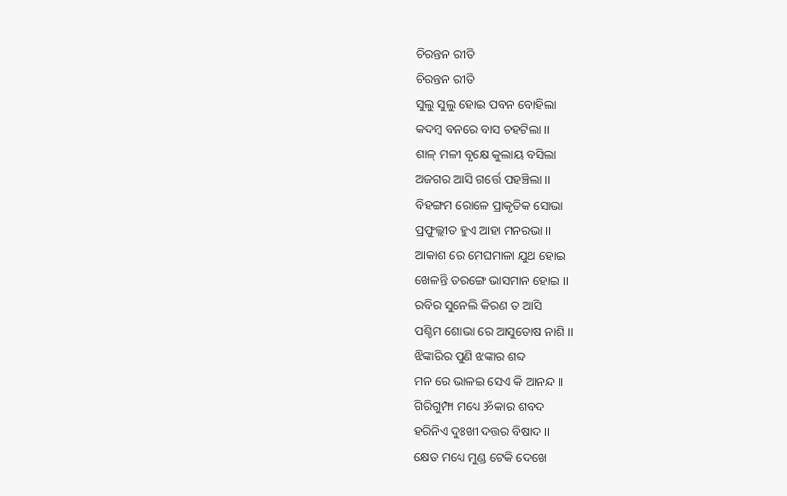ଚିରନ୍ତନ ରୀତି
ଚିରନ୍ତନ ରୀତି
ସୁଲୁ ସୁଲୁ ହୋଇ ପବନ ବୋହିଲା
କଦମ୍ବ ବନରେ ବାସ ଚହଟିଲା ।।
ଶାଳ୍ ମଳୀ ବୃକ୍ଷେ କୁଲାୟ ବସିଲା
ଅଜଗର ଆସି ଗର୍ତ୍ତେ ପହଞ୍ଚିଲା ।।
ବିହଙ୍ଗମ ରୋଳେ ପ୍ରାକୃତିକ ସୋଭା
ପ୍ରଫୁଲ୍ଲୀତ ହୁଏ ଆହା ମନରଭା ।।
ଆକାଶ ରେ ମେଘମାଳା ଯୁଥ ହୋଇ
ଖେଳନ୍ତି ତରଙ୍ଗେ ଭାସମାନ ହୋଇ ।।
ରବିର ସୁନେଲି କିରଣ ତ ଆସି
ପଶ୍ଚିମ ଶୋଭା ରେ ଆସୁତୋଷ ନାଶି ।।
ଝିଙ୍କାରିର ପୁଣି ଝଙ୍କାର ଶବ୍ଦ
ମନ ରେ ଭାଳଇ ସେଏ କି ଆନନ୍ଦ ।।
ଗିରିଗୁମ୍ଫା ମଧ୍ୟେ ॐକାର ଶବଦ
ହରିନିଏ ଦୁଃଖୀ ଦତ୍ତର ବିଷାଦ ।।
କ୍ଷେତ ମଧ୍ୟେ ମୁଣ୍ଡ ଟେକି ଦେଖେ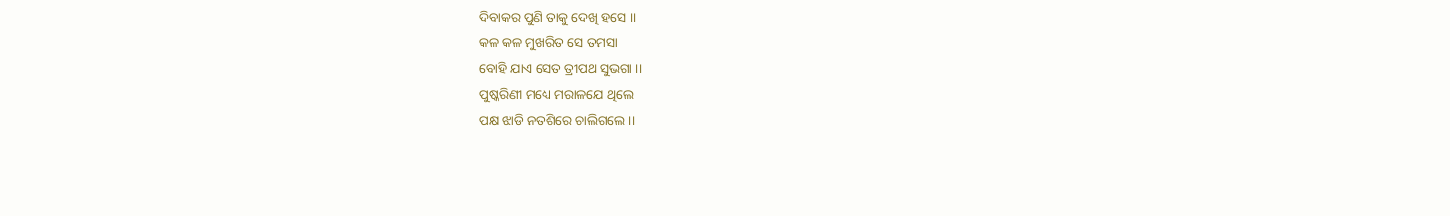ଦିବାକର ପୁଣି ତାକୁ ଦେଖି ହସେ ।।
କଳ କଳ ମୁଖରିତ ସେ ତମସା
ବୋହି ଯାଏ ସେତ ତ୍ରୀପଥ ସୁଭଗା ।।
ପୁଷ୍କରିଣୀ ମଧ୍ୟେ ମରାଳଯେ ଥିଲେ
ପକ୍ଷ ଝାଡି ନତଶିରେ ଚାଲିଗଲେ ।।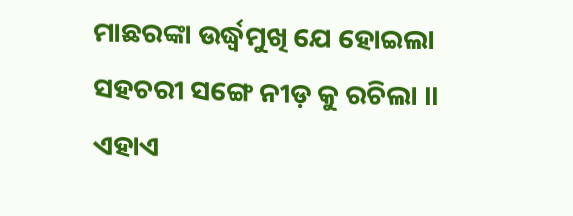ମାଛରଙ୍କା ଉର୍ଦ୍ଧ୍ବମୁଖି ଯେ ହୋଇଲା
ସହଚରୀ ସଙ୍ଗେ ନୀଡ଼ କୁ ରଚିଲା ।।
ଏହାଏ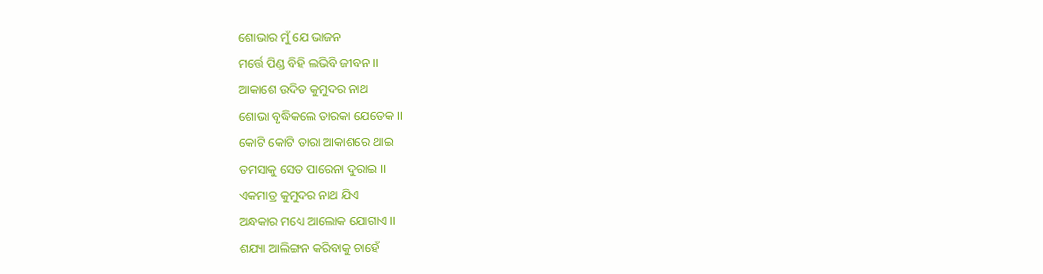ଶୋଭାର ମୁଁ ଯେ ଭାଜନ
ମର୍ତ୍ତେ ପିଣ୍ଡ ବିହି ଲଭିବି ଜୀବନ ।।
ଆକାଶେ ଉଦିତ କୁମୁଦର ନାଥ
ଶୋଭା ବୃଦ୍ଧିକଲେ ତାରକା ଯେତେକ ।।
କୋଟି କୋଟି ତାରା ଆକାଶରେ ଥାଇ
ତମସାକୁ ସେତ ପାରେନା ଦୁରାଇ ।।
ଏକମାତ୍ର କୁମୁଦର ନାଥ ଯିଏ
ଅନ୍ଧକାର ମଧ୍ୟେ ଆଲୋକ ଯୋଗାଏ ।।
ଶଯ୍ୟା ଆଲିଙ୍ଗନ କରିବାକୁ ଚାହେଁ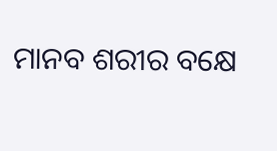ମାନବ ଶରୀର ବକ୍ଷେ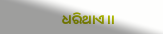ଧରିଥାଏ ।।